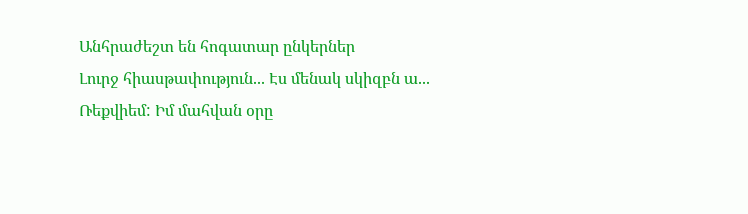Անհրաժեշտ են հոգատար ընկերներ
Լուրջ հիասթափություն... Էս մենակ սկիզբն ա...
Ռեքվիեմ: Իմ մահվան օրը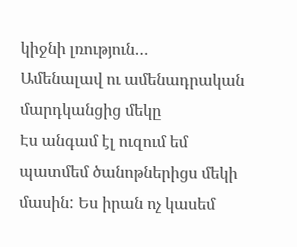կիջնի լռություն…
Ամենալավ ու ամենադրական մարդկանցից մեկը
Էս անգամ էլ ուզում եմ պատմեմ ծանոթներիցս մեկի մասին: Ես իրան ոչ կասեմ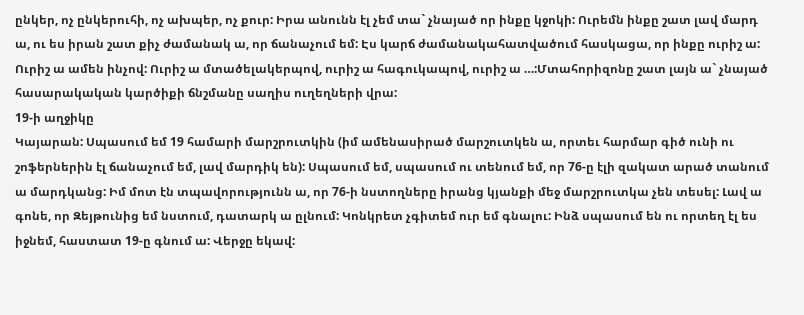ընկեր, ոչ ընկերուհի, ոչ ախպեր, ոչ քուր: Իրա անունն էլ չեմ տա` չնայած որ ինքը կջոկի: Ուրեմն ինքը շատ լավ մարդ ա, ու ես իրան շատ քիչ ժամանակ ա, որ ճանաչում եմ: Էս կարճ ժամանակահատվածում հասկացա, որ ինքը ուրիշ ա: Ուրիշ ա ամեն ինչով: Ուրիշ ա մտածելակերպով, ուրիշ ա հագուկապով, ուրիշ ա …:Մտահորիզոնը շատ լայն ա` չնայած հասարակական կարծիքի ճնշմանը սաղիս ուղեղների վրա:
19-ի աղջիկը
Կայարան: Սպասում եմ 19 համարի մարշրուտկին (իմ ամենասիրած մարշուտկեն ա, որտեւ հարմար գիծ ունի ու շոֆերներին էլ ճանաչում եմ, լավ մարդիկ են): Սպասում եմ, սպասում ու տենում եմ, որ 76-ը էլի զակատ արած տանում ա մարդկանց: Իմ մոտ էն տպավորությունն ա, որ 76-ի նստողները իրանց կյանքի մեջ մարշրուտկա չեն տեսել: Լավ ա գոնե, որ Զեյթունից եմ նստում, դատարկ ա ըլնում: Կոնկրետ չգիտեմ ուր եմ գնալու: Ինձ սպասում են ու որտեղ էլ ես իջնեմ, հաստատ 19-ը գնում ա: Վերջը եկավ: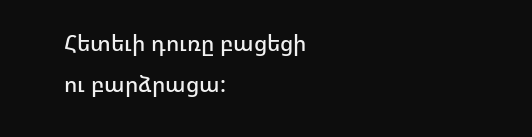Հետեւի դուռը բացեցի ու բարձրացա: